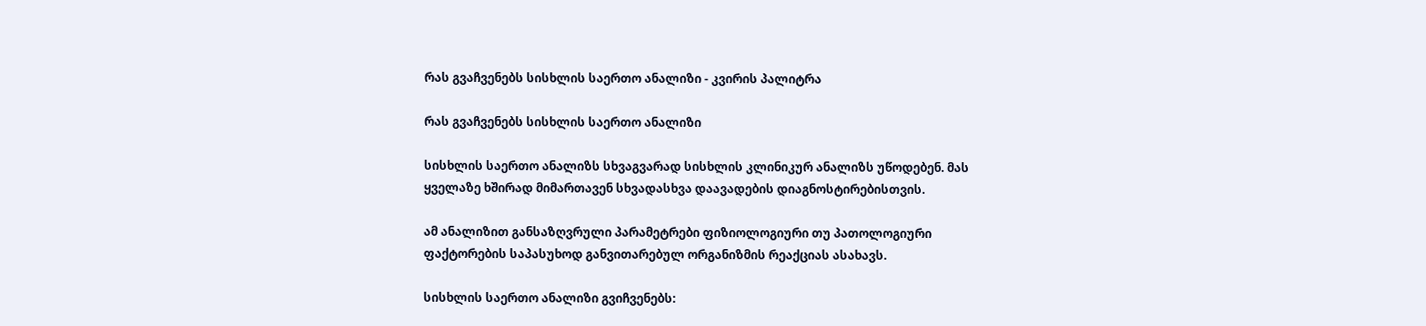რას გვაჩვენებს სისხლის საერთო ანალიზი - კვირის პალიტრა

რას გვაჩვენებს სისხლის საერთო ანალიზი

სისხლის საერთო ანალიზს სხვაგვარად სისხლის კლინიკურ ანალიზს უწოდებენ. მას ყველაზე ხშირად მიმართავენ სხვადასხვა დაავადების დიაგნოსტირებისთვის.

ამ ანალიზით განსაზღვრული პარამეტრები ფიზიოლოგიური თუ პათოლოგიური ფაქტორების საპასუხოდ განვითარებულ ორგანიზმის რეაქციას ასახავს.

სისხლის საერთო ანალიზი გვიჩვენებს: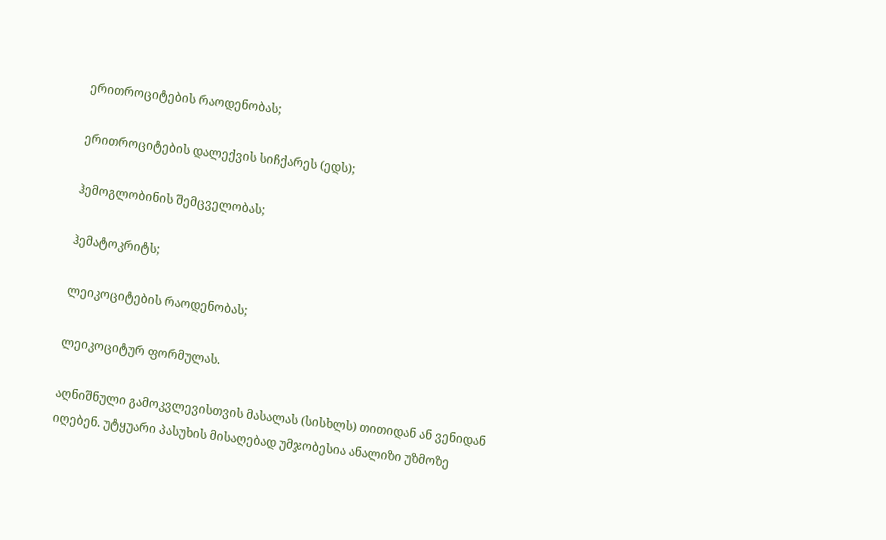ერითროციტების რაოდენობას;

ერითროციტების დალექვის სიჩქარეს (ედს);

ჰემოგლობინის შემცველობას;

ჰემატოკრიტს;

ლეიკოციტების რაოდენობას;

ლეიკოციტურ ფორმულას.

აღნიშნული გამოკვლევისთვის მასალას (სისხლს) თითიდან ან ვენიდან იღებენ. უტყუარი პასუხის მისაღებად უმჯობესია ანალიზი უზმოზე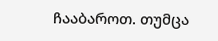ჩააბაროთ. თუმცა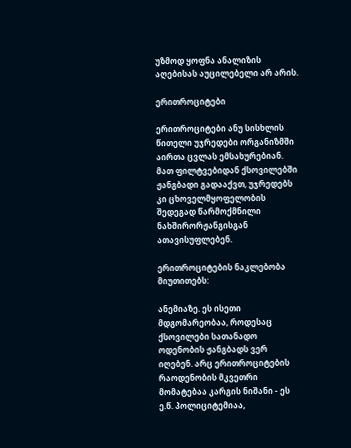უზმოდ ყოფნა ანალიზის აღებისას აუცილებელი არ არის.

ერითროციტები

ერითროციტები ანუ სისხლის წითელი უჯრედები ორგანიზმში აირთა ცვლას ემსახურებიან. მათ ფილტვებიდან ქსოვილებში ჟანგბადი გადააქვთ, უჯრედებს კი ცხოველმყოფელობის შედეგად წარმოქმნილი ნახშირორჟანგისგან ათავისუფლებენ.

ერითროციტების ნაკლებობა მიუთითებს:

ანემიაზე. ეს ისეთი მდგომარეობაა, როდესაც ქსოვილები სათანადო ოდენობის ჟანგბადს ვერ იღებენ. არც ერითროციტების რაოდენობის მკვეთრი მომატებაა კარგის ნიშანი - ეს ე.წ. პოლიციტემიაა,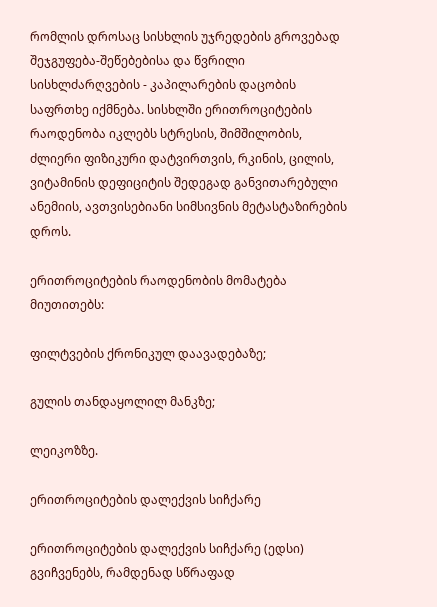რომლის დროსაც სისხლის უჯრედების გროვებად შეჯგუფება-შეწებებისა და წვრილი სისხლძარღვების - კაპილარების დაცობის საფრთხე იქმნება. სისხლში ერითროციტების რაოდენობა იკლებს სტრესის, შიმშილობის, ძლიერი ფიზიკური დატვირთვის, რკინის, ცილის, ვიტამინის დეფიციტის შედეგად განვითარებული ანემიის, ავთვისებიანი სიმსივნის მეტასტაზირების დროს.

ერითროციტების რაოდენობის მომატება მიუთითებს:

ფილტვების ქრონიკულ დაავადებაზე;

გულის თანდაყოლილ მანკზე;

ლეიკოზზე.

ერითროციტების დალექვის სიჩქარე

ერითროციტების დალექვის სიჩქარე (ედსი) გვიჩვენებს, რამდენად სწრაფად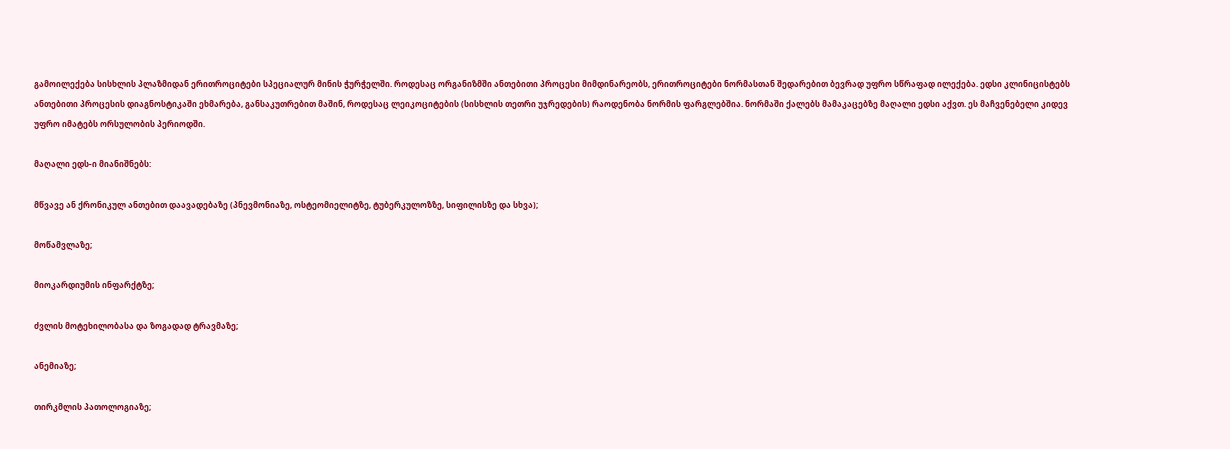გამოილექება სისხლის პლაზმიდან ერითროციტები სპეციალურ მინის ჭურჭელში. როდესაც ორგანიზმში ანთებითი პროცესი მიმდინარეობს, ერითროციტები ნორმასთან შედარებით ბევრად უფრო სწრაფად ილექება. ედსი კლინიცისტებს ანთებითი პროცესის დიაგნოსტიკაში ეხმარება, განსაკუთრებით მაშინ, როდესაც ლეიკოციტების (სისხლის თეთრი უჯრედების) რაოდენობა ნორმის ფარგლებშია. ნორმაში ქალებს მამაკაცებზე მაღალი ედსი აქვთ. ეს მაჩვენებელი კიდევ უფრო იმატებს ორსულობის პერიოდში.

მაღალი ედს-ი მიანიშნებს:

მწვავე ან ქრონიკულ ანთებით დაავადებაზე (პნევმონიაზე, ოსტეომიელიტზე, ტუბერკულოზზე, სიფილისზე და სხვა);

მოწამვლაზე;

მიოკარდიუმის ინფარქტზე;

ძვლის მოტეხილობასა და ზოგადად ტრავმაზე;

ანემიაზე;

თირკმლის პათოლოგიაზე;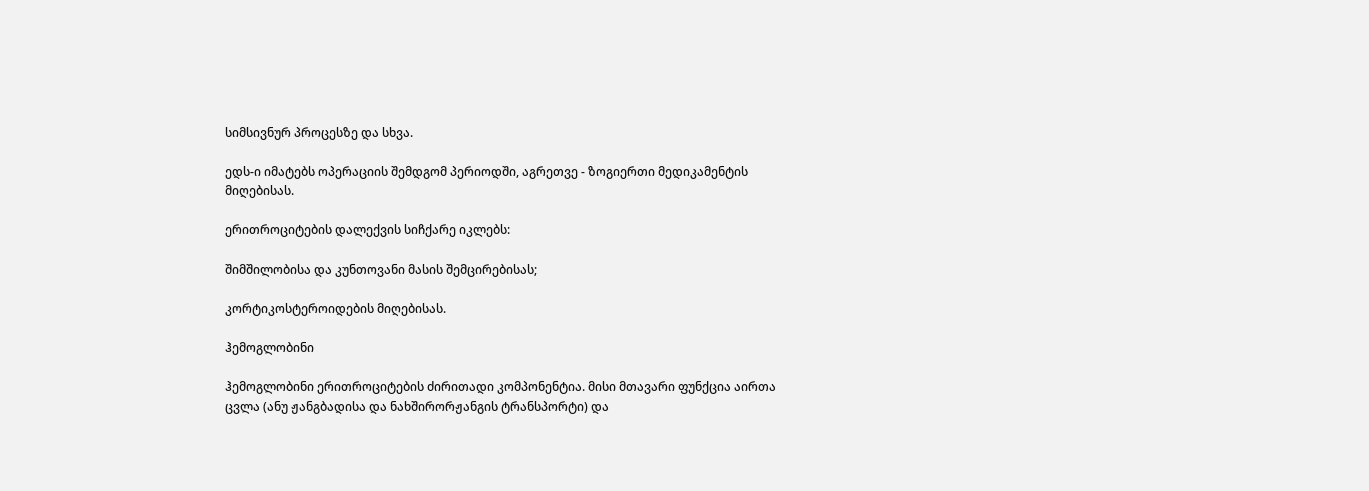სიმსივნურ პროცესზე და სხვა.

ედს-ი იმატებს ოპერაციის შემდგომ პერიოდში, აგრეთვე - ზოგიერთი მედიკამენტის მიღებისას.

ერითროციტების დალექვის სიჩქარე იკლებს:

შიმშილობისა და კუნთოვანი მასის შემცირებისას;

კორტიკოსტეროიდების მიღებისას.

ჰემოგლობინი

ჰემოგლობინი ერითროციტების ძირითადი კომპონენტია. მისი მთავარი ფუნქცია აირთა ცვლა (ანუ ჟანგბადისა და ნახშირორჟანგის ტრანსპორტი) და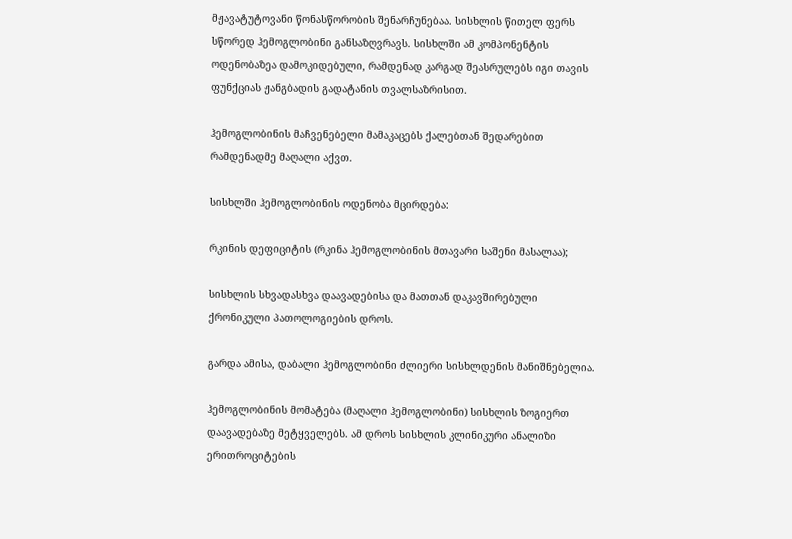მჟავატუტოვანი წონასწორობის შენარჩუნებაა. სისხლის წითელ ფერს სწორედ ჰემოგლობინი განსაზღვრავს. სისხლში ამ კომპონენტის ოდენობაზეა დამოკიდებული, რამდენად კარგად შეასრულებს იგი თავის ფუნქციას ჟანგბადის გადატანის თვალსაზრისით.

ჰემოგლობინის მაჩვენებელი მამაკაცებს ქალებთან შედარებით რამდენადმე მაღალი აქვთ.

სისხლში ჰემოგლობინის ოდენობა მცირდება:

რკინის დეფიციტის (რკინა ჰემოგლობინის მთავარი საშენი მასალაა);

სისხლის სხვადასხვა დაავადებისა და მათთან დაკავშირებული ქრონიკული პათოლოგიების დროს.

გარდა ამისა, დაბალი ჰემოგლობინი ძლიერი სისხლდენის მანიშნებელია.

ჰემოგლობინის მომატება (მაღალი ჰემოგლობინი) სისხლის ზოგიერთ დაავადებაზე მეტყველებს. ამ დროს სისხლის კლინიკური ანალიზი ერითროციტების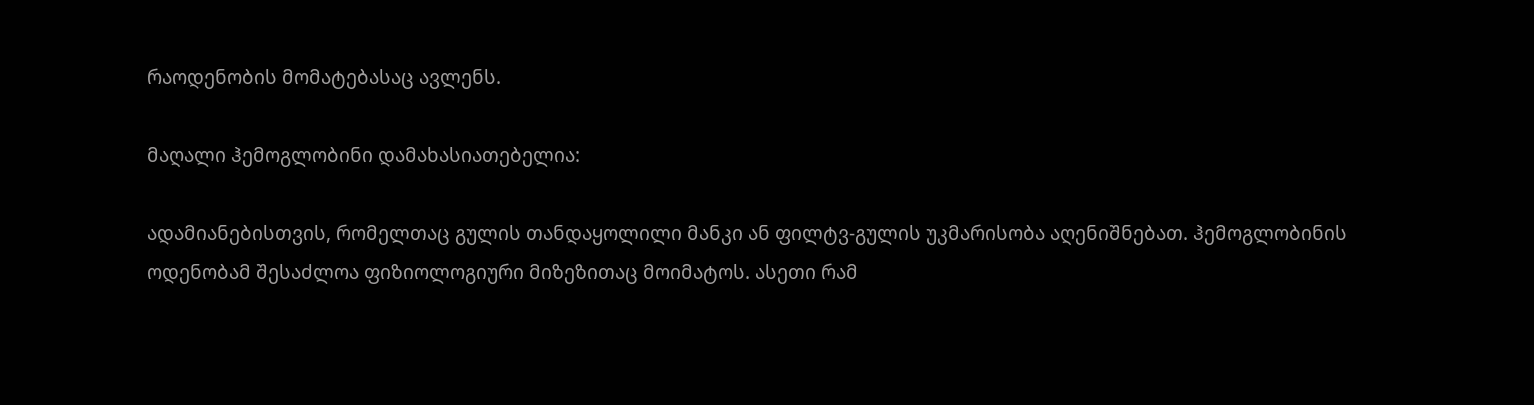რაოდენობის მომატებასაც ავლენს.

მაღალი ჰემოგლობინი დამახასიათებელია:

ადამიანებისთვის, რომელთაც გულის თანდაყოლილი მანკი ან ფილტვ-გულის უკმარისობა აღენიშნებათ. ჰემოგლობინის ოდენობამ შესაძლოა ფიზიოლოგიური მიზეზითაც მოიმატოს. ასეთი რამ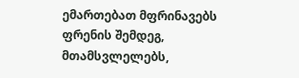ემართებათ მფრინავებს ფრენის შემდეგ, მთამსვლელებს,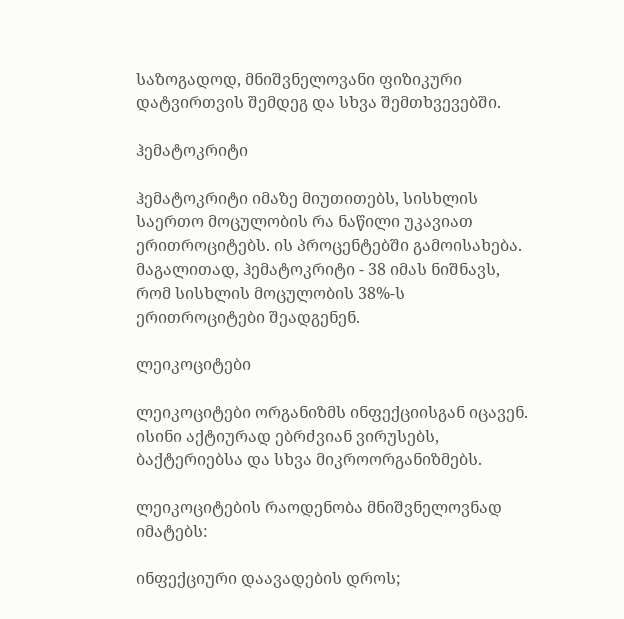საზოგადოდ, მნიშვნელოვანი ფიზიკური დატვირთვის შემდეგ და სხვა შემთხვევებში.

ჰემატოკრიტი

ჰემატოკრიტი იმაზე მიუთითებს, სისხლის საერთო მოცულობის რა ნაწილი უკავიათ ერითროციტებს. ის პროცენტებში გამოისახება. მაგალითად, ჰემატოკრიტი - 38 იმას ნიშნავს, რომ სისხლის მოცულობის 38%-ს ერითროციტები შეადგენენ.

ლეიკოციტები

ლეიკოციტები ორგანიზმს ინფექციისგან იცავენ. ისინი აქტიურად ებრძვიან ვირუსებს, ბაქტერიებსა და სხვა მიკროორგანიზმებს.

ლეიკოციტების რაოდენობა მნიშვნელოვნად იმატებს:

ინფექციური დაავადების დროს;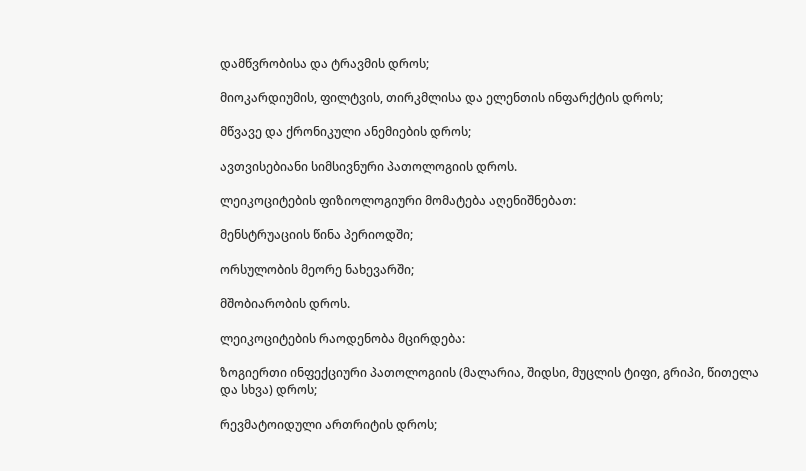დამწვრობისა და ტრავმის დროს;

მიოკარდიუმის, ფილტვის, თირკმლისა და ელენთის ინფარქტის დროს;

მწვავე და ქრონიკული ანემიების დროს;

ავთვისებიანი სიმსივნური პათოლოგიის დროს.

ლეიკოციტების ფიზიოლოგიური მომატება აღენიშნებათ:

მენსტრუაციის წინა პერიოდში;

ორსულობის მეორე ნახევარში;

მშობიარობის დროს.

ლეიკოციტების რაოდენობა მცირდება:

ზოგიერთი ინფექციური პათოლოგიის (მალარია, შიდსი, მუცლის ტიფი, გრიპი, წითელა და სხვა) დროს;

რევმატოიდული ართრიტის დროს;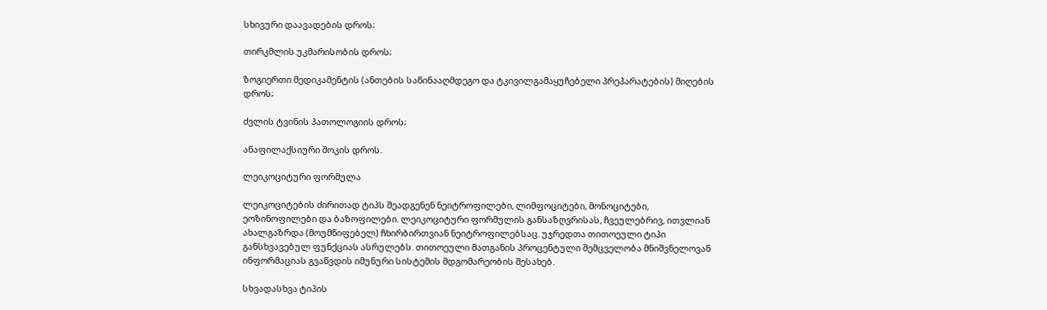სხივური დაავადების დროს;

თირკმლის უკმარისობის დროს;

ზოგიერთი მედიკამენტის (ანთების საწინააღმდეგო და ტკივილგამაყუჩებელი პრეპარატების) მიღების დროს;

ძვლის ტვინის პათოლოგიის დროს;

ანაფილაქსიური შოკის დროს.

ლეიკოციტური ფორმულა

ლეიკოციტების ძირითად ტიპს შეადგენენ ნეიტროფილები, ლიმფოციტები, მონოციტები, ეოზინოფილები და ბაზოფილები. ლეიკოციტური ფორმულის განსაზღვრისას, ჩვეულებრივ, ითვლიან ახალგაზრდა (მოუმწიფებელ) ჩხირბირთვიან ნეიტროფილებსაც. უჯრედთა თითოეული ტიპი განსხვავებულ ფუნქციას ასრულებს. თითოეული მათგანის პროცენტული შემცველობა მნიშვნელოვან ინფორმაციას გვაწვდის იმუნური სისტემის მდგომარეობის შესახებ.

სხვადასხვა ტიპის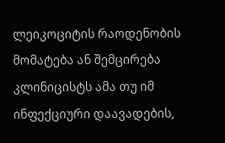ლეიკოციტის რაოდენობის მომატება ან შემცირება კლინიცისტს ამა თუ იმ ინფექციური დაავადების,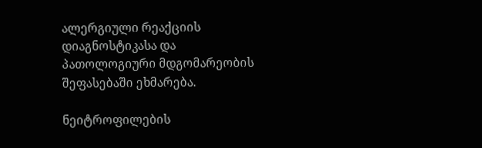ალერგიული რეაქციის დიაგნოსტიკასა და პათოლოგიური მდგომარეობის შეფასებაში ეხმარება.

ნეიტროფილების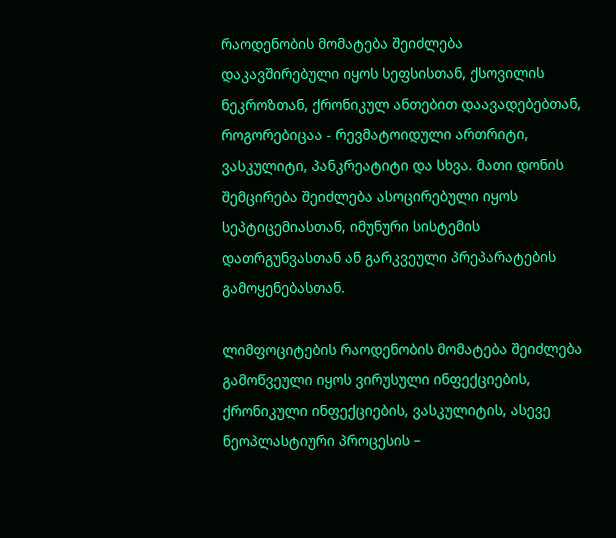რაოდენობის მომატება შეიძლება დაკავშირებული იყოს სეფსისთან, ქსოვილის ნეკროზთან, ქრონიკულ ანთებით დაავადებებთან, როგორებიცაა - რევმატოიდული ართრიტი, ვასკულიტი, პანკრეატიტი და სხვა. მათი დონის შემცირება შეიძლება ასოცირებული იყოს სეპტიცემიასთან, იმუნური სისტემის დათრგუნვასთან ან გარკვეული პრეპარატების გამოყენებასთან.

ლიმფოციტების რაოდენობის მომატება შეიძლება გამოწვეული იყოს ვირუსული ინფექციების, ქრონიკული ინფექციების, ვასკულიტის, ასევე ნეოპლასტიური პროცესის –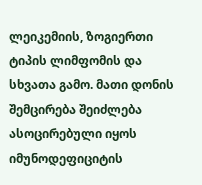ლეიკემიის, ზოგიერთი ტიპის ლიმფომის და სხვათა გამო. მათი დონის შემცირება შეიძლება ასოცირებული იყოს იმუნოდეფიციტის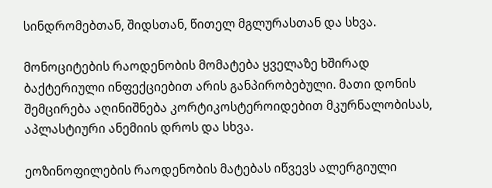სინდრომებთან, შიდსთან, წითელ მგლურასთან და სხვა.

მონოციტების რაოდენობის მომატება ყველაზე ხშირად ბაქტერიული ინფექციებით არის განპირობებული. მათი დონის შემცირება აღინიშნება კორტიკოსტეროიდებით მკურნალობისას, აპლასტიური ანემიის დროს და სხვა.

ეოზინოფილების რაოდენობის მატებას იწვევს ალერგიული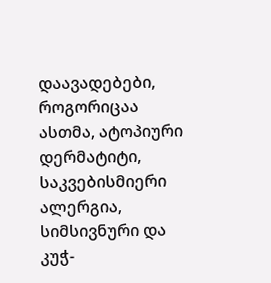დაავადებები, როგორიცაა ასთმა, ატოპიური დერმატიტი, საკვებისმიერი ალერგია, სიმსივნური და კუჭ-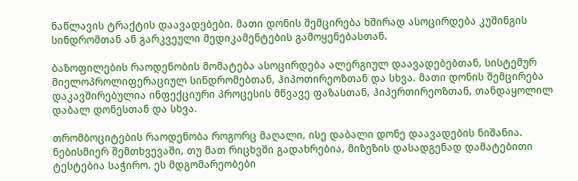ნაწლავის ტრაქტის დაავადებები. მათი დონის შემცირება ხშირად ასოცირდება კუშინგის სინდრომთან ან გარკვეული მედიკამენტების გამოყენებასთან.

ბაზოფილების რაოდენობის მომატება ასოცირდება ალერგიულ დაავადებებთან, სისტემურ მიელოპროლიფერაციულ სინდრომებთან, ჰიპოთირეოზთან და სხვა. მათი დონის შემცირება დაკავშირებულია ინფექციური პროცესის მწვავე ფაზასთან, ჰიპერთირეოზთან, თანდაყოლილ დაბალ დონესთან და სხვა.

თრომბოციტების რაოდენობა როგორც მაღალი, ისე დაბალი დონე დაავადების ნიშანია. ნებისმიერ შემთხვევაში, თუ მათ რიცხვში გადახრებია, მიზეზის დასადგენად დამატებითი ტესტებია საჭირო. ეს მდგომარეობები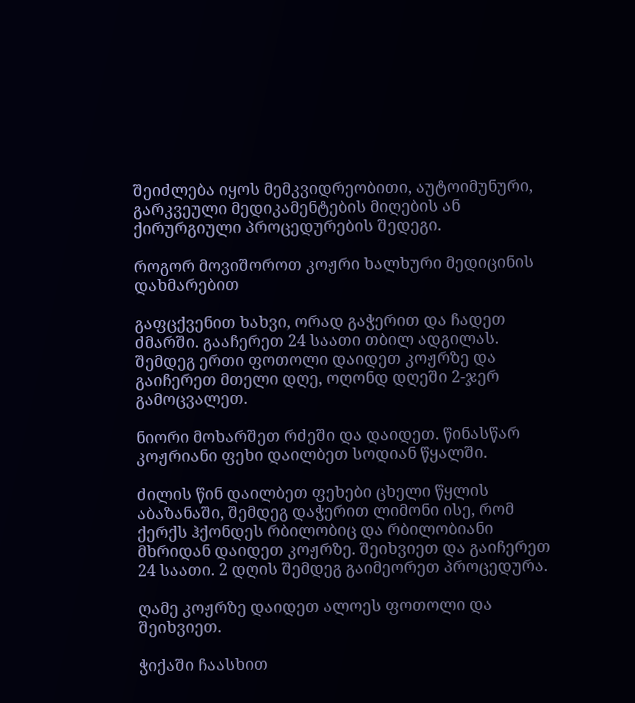შეიძლება იყოს მემკვიდრეობითი, აუტოიმუნური, გარკვეული მედიკამენტების მიღების ან ქირურგიული პროცედურების შედეგი.

როგორ მოვიშოროთ კოჟრი ხალხური მედიცინის დახმარებით

გაფცქვენით ხახვი, ორად გაჭერით და ჩადეთ ძმარში. გააჩერეთ 24 საათი თბილ ადგილას. შემდეგ ერთი ფოთოლი დაიდეთ კოჟრზე და გაიჩერეთ მთელი დღე, ოღონდ დღეში 2-ჯერ გამოცვალეთ.

ნიორი მოხარშეთ რძეში და დაიდეთ. წინასწარ კოჟრიანი ფეხი დაილბეთ სოდიან წყალში.

ძილის წინ დაილბეთ ფეხები ცხელი წყლის აბაზანაში, შემდეგ დაჭერით ლიმონი ისე, რომ ქერქს ჰქონდეს რბილობიც და რბილობიანი მხრიდან დაიდეთ კოჟრზე. შეიხვიეთ და გაიჩერეთ 24 საათი. 2 დღის შემდეგ გაიმეორეთ პროცედურა.

ღამე კოჟრზე დაიდეთ ალოეს ფოთოლი და შეიხვიეთ.

ჭიქაში ჩაასხით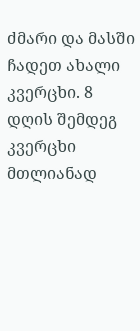ძმარი და მასში ჩადეთ ახალი კვერცხი. 8 დღის შემდეგ კვერცხი მთლიანად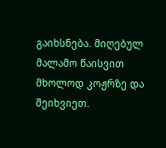გაიხსნება. მიღებულ მალამო წაისვით მხოლოდ კოჟრზე და შეიხვიეთ.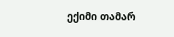ექიმი თამარ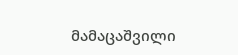მამაცაშვილი